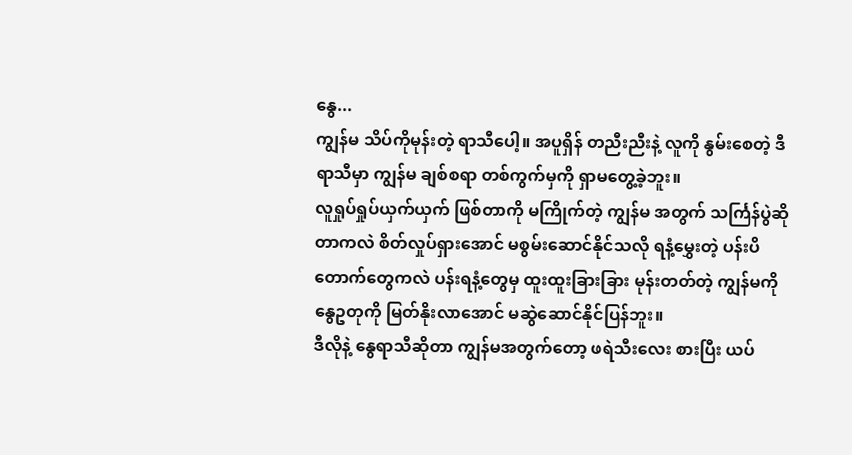နွေ...
ကျွန်မ သိပ်ကိုမုန်းတဲ့ ရာသီပေါ့။ အပူရှိန် တညီးညီးနဲ့ လူကို နွမ်းစေတဲ့ ဒီရာသီမှာ ကျွန်မ ချစ်စရာ တစ်ကွက်မှကို ရှာမတွေ့ခဲ့ဘူး။
လူရှုပ်ရှုပ်ယှက်ယှက် ဖြစ်တာကို မကြိုက်တဲ့ ကျွန်မ အတွက် သင်္ကြန်ပွဲဆိုတာကလဲ စိတ်လှုပ်ရှားအောင် မစွမ်းဆောင်နိုင်သလို ရနံ့မွှေးတဲ့ ပန်းပိတောက်တွေကလဲ ပန်းရနံ့တွေမှ ထူးထူးခြားခြား မုန်းတတ်တဲ့ ကျွန်မကို နွေဥတုကို မြတ်နိုးလာအောင် မဆွဲဆောင်နိုင်ပြန်ဘူး။
ဒီလိုနဲ့ နွေရာသီဆိုတာ ကျွန်မအတွက်တော့ ဖရဲသီးလေး စားပြီး ယပ်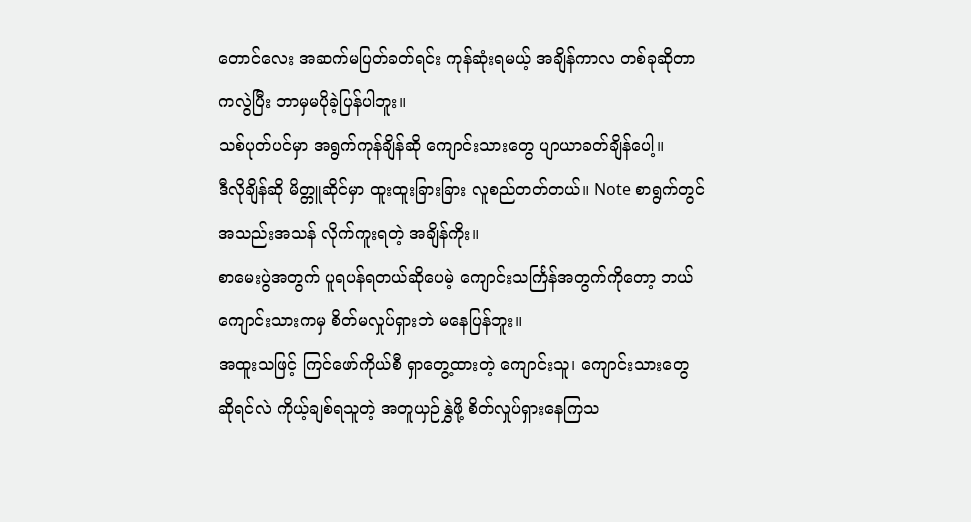တောင်လေး အဆက်မပြတ်ခတ်ရင်း ကုန်ဆုံးရမယ့် အချိန်ကာလ တစ်ခုဆိုတာကလွဲပြီး ဘာမှမပိုခဲ့ပြန်ပါဘူး။
သစ်ပုတ်ပင်မှာ အရွက်ကုန်ချိန်ဆို ကျောင်းသားတွေ ပျာယာခတ်ချိန်ပေါ့။
ဒီလိုချိန်ဆို မိတ္တူဆိုင်မှာ ထူးထူးခြားခြား လူစည်တတ်တယ်။ Note စာရွက်တွင် အသည်းအသန် လိုက်ကူးရတဲ့ အချိန်ကိုး။
စာမေးပွဲအတွက် ပူရပန်ရတယ်ဆိုပေမဲ့ ကျောင်းသင်္ကြန်အတွက်ကိုတော့ ဘယ်ကျောင်းသားကမှ စိတ်မလှုပ်ရှားဘဲ မနေပြန်ဘူး။
အထူးသဖြင့် ကြင်ဖော်ကိုယ်စီ ရှာတွေ့ထားတဲ့ ကျောင်းသူ၊ ကျောင်းသားတွေ ဆိုရင်လဲ ကိုယ့်ချစ်ရသူတဲ့ အတူယှဉ်နွှဲဖို့ စိတ်လှုပ်ရှားနေကြသ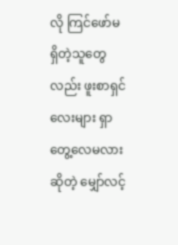လို ကြင်ဖော်မရှိတဲ့သူတွေလည်း ဖူးစာရှင်လေးများ ရှာတွေ့လေမလား ဆိုတဲ့ မျှော်လင့်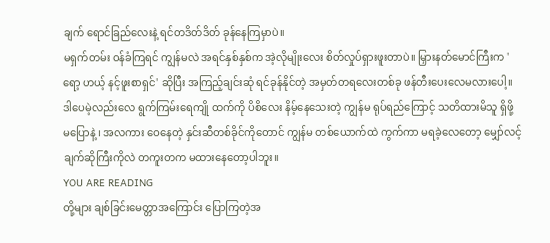ချက် ရောင်ခြည်လေးနဲ့ ရင်တဒိတ်ဒိတ် ခုန်နေကြမှာပဲ။
မရှက်တမ်း ဝန်ခံကြရင် ကျွန်မလဲ အရင်နှစ်နှစ်က အဲ့လိုမျိုးလေး စိတ်လှုပ်ရှားဖူးတာပဲ။ မြှားနတ်မောင်ကြီးက 'ရော့ ဟယ့် နင့်ဖူးစာရှင်' ဆိုပြီး အကြည့်ချင်းဆုံ ရင်ခုန်နိုင်တဲ့ အမှတ်တရလေးတစ်ခု ဖန်တီးပေးလေမလားပေါ့။
ဒါပေမဲ့လည်းလေ ရွက်ကြမ်းရေကျို ထက်ကို ပိစိလေး နိမ့်နေသေးတဲ့ ကျွန်မ ရုပ်ရည်ကြောင့် သတိထားမိသူ ရှိဖို့ မပြောနဲ့ ၊ အလကား ဝေနေတဲ့ နှင်းဆီတစ်ခိုင်ကိုတောင် ကျွန်မ တစ်ယောက်ထဲ ကွက်ကာ မရခဲ့လေတော့ မျှော်လင့်ချက်ဆိုကြီးကိုလဲ တကူးတက မထားနေတော့ပါဘူး။
YOU ARE READING
တို့များ ချစ်ခြင်းမေတ္တာအကြောင်း ပြောကြတဲ့အ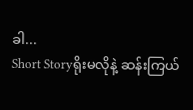ခါ...
Short Storyရိုးမလိုနဲ့ ဆန်းကြယ်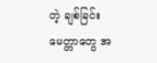တဲ့ ချစ်ခြင်းမေတ္တာတွေ အ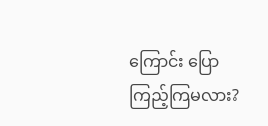ကြောင်း ပြောကြည့်ကြမလား?